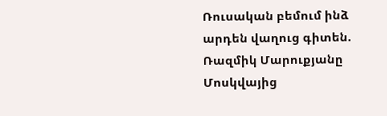Ռուսական բեմում ինձ արդեն վաղուց գիտեն. Ռազմիկ Մարուքյանը Մոսկվայից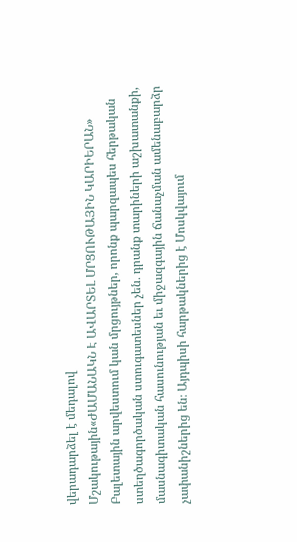վերադարձել է մեդալով
Մշակութային«ԺԱՄԱՆԱԿՆ Է ԱՎԱՐՏԵԼ ՄՐՑՈՒԹԱՅԻՆ ԿԱՐԻԵՐԱՆ»
Բալետային արվեստում կան մրցույթներ, որոնք պարզապես հերթական ստեղծագործական ստուգատեսներ չեն․ դրանք տարիների աշխատանքի, մասնագիտական հասունության եւ միջազգային ճանաչման ամենաբարձր չափանիշներից են։ Այդպիսի հարթակներից է Մոսկվայում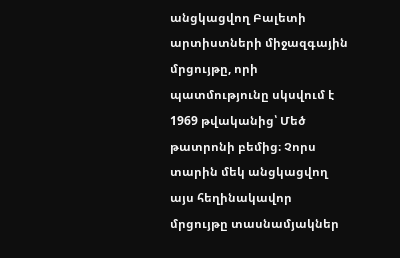անցկացվող Բալետի արտիստների միջազգային մրցույթը, որի պատմությունը սկսվում է 1969 թվականից՝ Մեծ թատրոնի բեմից։ Չորս տարին մեկ անցկացվող այս հեղինակավոր մրցույթը տասնամյակներ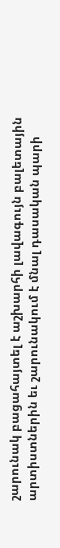շարունակ բացահայտել է աշխարհի լավագույն բալետային արտիստներին եւ շարունակում է մնալ դասական պարի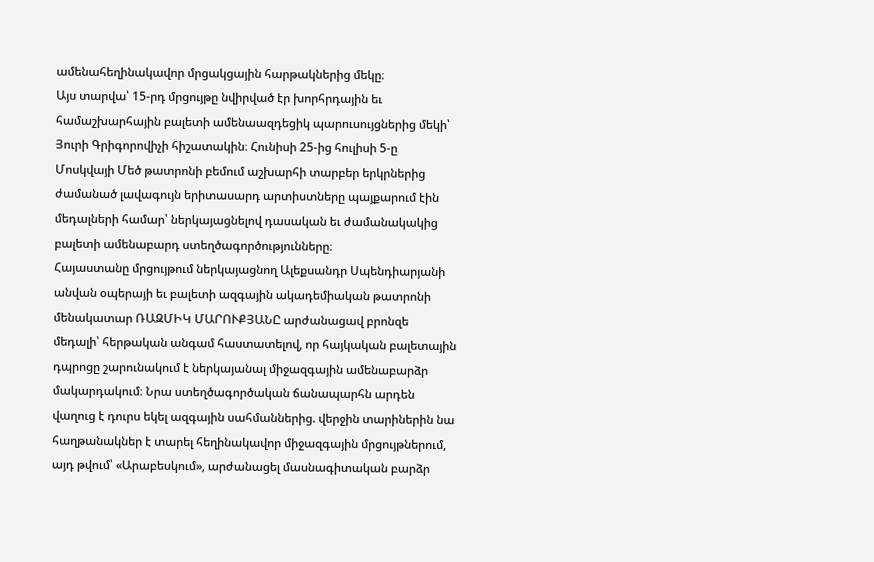ամենահեղինակավոր մրցակցային հարթակներից մեկը։
Այս տարվա՝ 15-րդ մրցույթը նվիրված էր խորհրդային եւ համաշխարհային բալետի ամենաազդեցիկ պարուսույցներից մեկի՝ Յուրի Գրիգորովիչի հիշատակին։ Հունիսի 25-ից հուլիսի 5-ը Մոսկվայի Մեծ թատրոնի բեմում աշխարհի տարբեր երկրներից ժամանած լավագույն երիտասարդ արտիստները պայքարում էին մեդալների համար՝ ներկայացնելով դասական եւ ժամանակակից բալետի ամենաբարդ ստեղծագործությունները։
Հայաստանը մրցույթում ներկայացնող Ալեքսանդր Սպենդիարյանի անվան օպերայի եւ բալետի ազգային ակադեմիական թատրոնի մենակատար ՌԱԶՄԻԿ ՄԱՐՈՒՔՅԱՆԸ արժանացավ բրոնզե մեդալի՝ հերթական անգամ հաստատելով, որ հայկական բալետային դպրոցը շարունակում է ներկայանալ միջազգային ամենաբարձր մակարդակում։ Նրա ստեղծագործական ճանապարհն արդեն վաղուց է դուրս եկել ազգային սահմաններից. վերջին տարիներին նա հաղթանակներ է տարել հեղինակավոր միջազգային մրցույթներում, այդ թվում՝ «Արաբեսկում», արժանացել մասնագիտական բարձր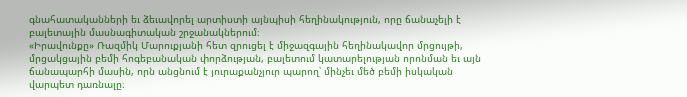գնահատականների եւ ձեւավորել արտիստի այնպիսի հեղինակություն, որը ճանաչելի է բալետային մասնագիտական շրջանակներում։
«Իրավունքը» Ռազմիկ Մարուքյանի հետ զրուցել է միջազգային հեղինակավոր մրցույթի, մրցակցային բեմի հոգեբանական փորձության, բալետում կատարելության որոնման եւ այն ճանապարհի մասին, որն անցնում է յուրաքանչյուր պարող՝ մինչեւ մեծ բեմի իսկական վարպետ դառնալը։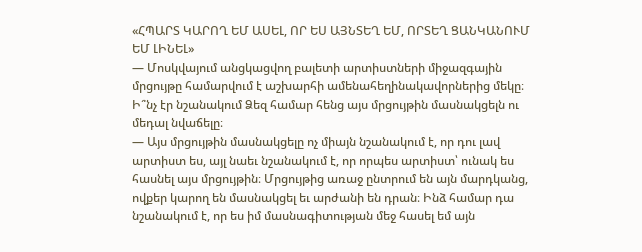«ՀՊԱՐՏ ԿԱՐՈՂ ԵՄ ԱՍԵԼ, ՈՐ ԵՍ ԱՅՆՏԵՂ ԵՄ, ՈՐՏԵՂ ՑԱՆԿԱՆՈՒՄ ԵՄ ԼԻՆԵԼ»
— Մոսկվայում անցկացվող բալետի արտիստների միջազգային մրցույթը համարվում է աշխարհի ամենահեղինակավորներից մեկը։ Ի՞նչ էր նշանակում Ձեզ համար հենց այս մրցույթին մասնակցելն ու մեդալ նվաճելը։
— Այս մրցույթին մասնակցելը ոչ միայն նշանակում է, որ դու լավ արտիստ ես, այլ նաեւ նշանակում է, որ որպես արտիստ՝ ունակ ես հասնել այս մրցույթին։ Մրցույթից առաջ ընտրում են այն մարդկանց, ովքեր կարող են մասնակցել եւ արժանի են դրան։ Ինձ համար դա նշանակում է, որ ես իմ մասնագիտության մեջ հասել եմ այն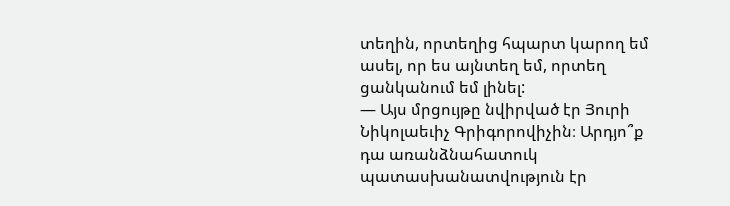տեղին, որտեղից հպարտ կարող եմ ասել, որ ես այնտեղ եմ, որտեղ ցանկանում եմ լինել:
— Այս մրցույթը նվիրված էր Յուրի Նիկոլաեւիչ Գրիգորովիչին։ Արդյո՞ք դա առանձնահատուկ պատասխանատվություն էր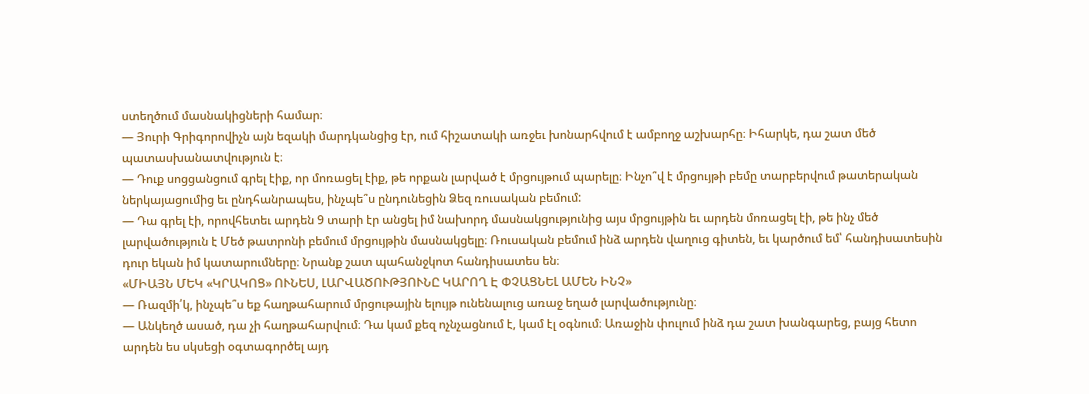ստեղծում մասնակիցների համար։
— Յուրի Գրիգորովիչն այն եզակի մարդկանցից էր, ում հիշատակի առջեւ խոնարհվում է ամբողջ աշխարհը։ Իհարկե, դա շատ մեծ պատասխանատվություն է։
— Դուք սոցցանցում գրել էիք, որ մոռացել էիք, թե որքան լարված է մրցույթում պարելը։ Ինչո՞վ է մրցույթի բեմը տարբերվում թատերական ներկայացումից եւ ընդհանրապես, ինչպե՞ս ընդունեցին Ձեզ ռուսական բեմում:
— Դա գրել էի, որովհետեւ արդեն 9 տարի էր անցել իմ նախորդ մասնակցությունից այս մրցույթին եւ արդեն մոռացել էի, թե ինչ մեծ լարվածություն է Մեծ թատրոնի բեմում մրցույթին մասնակցելը։ Ռուսական բեմում ինձ արդեն վաղուց գիտեն, եւ կարծում եմ՝ հանդիսատեսին դուր եկան իմ կատարումները։ Նրանք շատ պահանջկոտ հանդիսատես են։
«ՄԻԱՅՆ ՄԵԿ «ԿՐԱԿՈՑ» ՈՒՆԵՍ, ԼԱՐՎԱԾՈՒԹՅՈՒՆԸ ԿԱՐՈՂ Է ՓՉԱՑՆԵԼ ԱՄԵՆ ԻՆՉ»
— Ռազմի՛կ, ինչպե՞ս եք հաղթահարում մրցութային ելույթ ունենալուց առաջ եղած լարվածությունը։
— Անկեղծ ասած, դա չի հաղթահարվում։ Դա կամ քեզ ոչնչացնում է, կամ էլ օգնում։ Առաջին փուլում ինձ դա շատ խանգարեց, բայց հետո արդեն ես սկսեցի օգտագործել այդ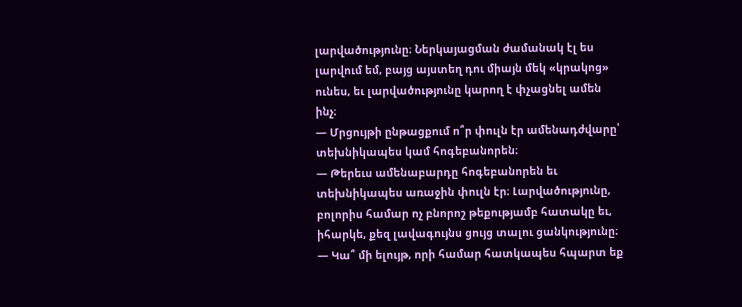լարվածությունը։ Ներկայացման ժամանակ էլ ես լարվում եմ, բայց այստեղ դու միայն մեկ «կրակոց» ունես, եւ լարվածությունը կարող է փչացնել ամեն ինչ։
— Մրցույթի ընթացքում ո՞ր փուլն էր ամենադժվարը՝ տեխնիկապես կամ հոգեբանորեն։
— Թերեւս ամենաբարդը հոգեբանորեն եւ տեխնիկապես առաջին փուլն էր։ Լարվածությունը, բոլորիս համար ոչ բնորոշ թեքությամբ հատակը եւ, իհարկե, քեզ լավագույնս ցույց տալու ցանկությունը։
— Կա՞ մի ելույթ, որի համար հատկապես հպարտ եք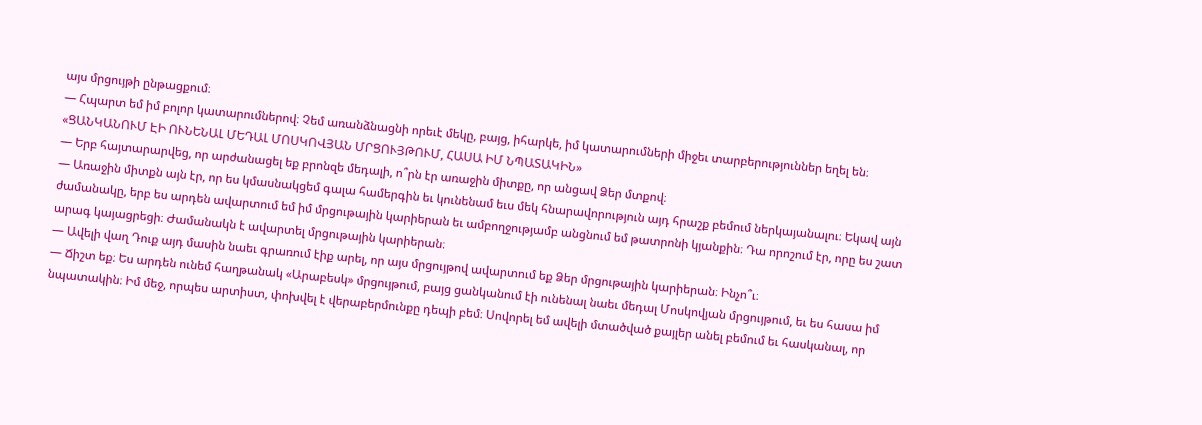այս մրցույթի ընթացքում։
— Հպարտ եմ իմ բոլոր կատարումներով։ Չեմ առանձնացնի որեւէ մեկը, բայց, իհարկե, իմ կատարումների միջեւ տարբերություններ եղել են։
«ՑԱՆԿԱՆՈՒՄ ԷԻ ՈՒՆԵՆԱԼ ՄԵԴԱԼ ՄՈՍԿՈՎՅԱՆ ՄՐՑՈՒՅԹՈՒՄ, ՀԱՍԱ ԻՄ ՆՊԱՏԱԿԻՆ»
— Երբ հայտարարվեց, որ արժանացել եք բրոնզե մեդալի, ո՞րն էր առաջին միտքը, որ անցավ Ձեր մտքով։
— Առաջին միտքն այն էր, որ ես կմասնակցեմ գալա համերգին եւ կունենամ եւս մեկ հնարավորություն այդ հրաշք բեմում ներկայանալու։ Եկավ այն ժամանակը, երբ ես արդեն ավարտում եմ իմ մրցութային կարիերան եւ ամբողջությամբ անցնում եմ թատրոնի կյանքին։ Դա որոշում էր, որը ես շատ արագ կայացրեցի։ Ժամանակն է ավարտել մրցութային կարիերան։
— Ավելի վաղ Դուք այդ մասին նաեւ գրառում էիք արել, որ այս մրցույթով ավարտում եք Ձեր մրցութային կարիերան։ Ինչո՞ւ։
— Ճիշտ եք։ Ես արդեն ունեմ հաղթանակ «Արաբեսկ» մրցույթում, բայց ցանկանում էի ունենալ նաեւ մեդալ Մոսկովյան մրցույթում, եւ ես հասա իմ նպատակին։ Իմ մեջ, որպես արտիստ, փոխվել է վերաբերմունքը դեպի բեմ։ Սովորել եմ ավելի մտածված քայլեր անել բեմում եւ հասկանալ, որ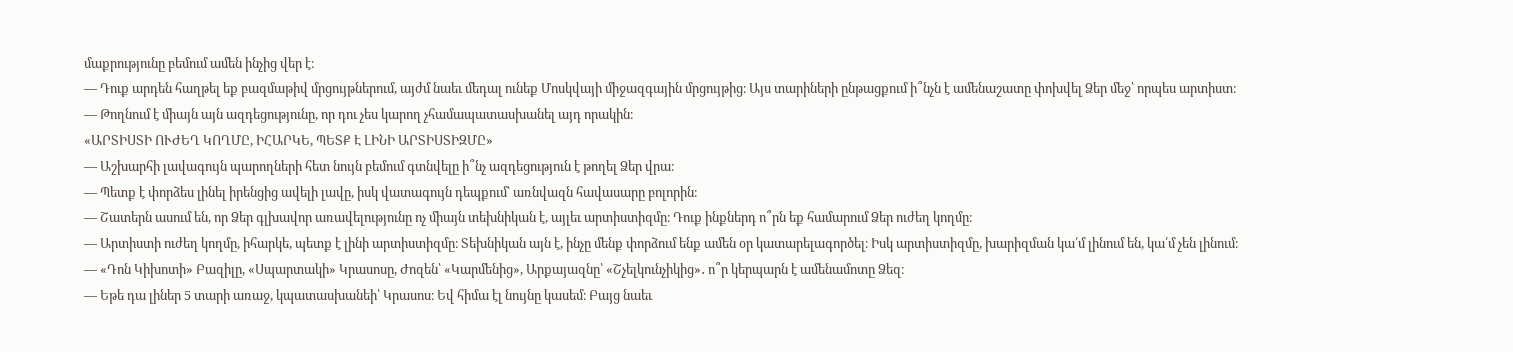մաքրությունը բեմում ամեն ինչից վեր է։
— Դուք արդեն հաղթել եք բազմաթիվ մրցույթներում, այժմ նաեւ մեդալ ունեք Մոսկվայի միջազգային մրցույթից։ Այս տարիների ընթացքում ի՞նչն է ամենաշատը փոխվել Ձեր մեջ՝ որպես արտիստ։
— Թողնում է միայն այն ազդեցությունը, որ դու չես կարող չհամապատասխանել այդ որակին։
«ԱՐՏԻՍՏԻ ՈՒԺԵՂ ԿՈՂՄԸ, ԻՀԱՐԿԵ, ՊԵՏՔ Է ԼԻՆԻ ԱՐՏԻՍՏԻԶՄԸ»
— Աշխարհի լավագույն պարողների հետ նույն բեմում գտնվելը ի՞նչ ազդեցություն է թողել Ձեր վրա։
— Պետք է փորձես լինել իրենցից ավելի լավը, իսկ վատագույն դեպքում՝ առնվազն հավասարը բոլորին։
— Շատերն ասում են, որ Ձեր գլխավոր առավելությունը ոչ միայն տեխնիկան է, այլեւ արտիստիզմը։ Դուք ինքներդ ո՞րն եք համարում Ձեր ուժեղ կողմը։
— Արտիստի ուժեղ կողմը, իհարկե, պետք է լինի արտիստիզմը։ Տեխնիկան այն է, ինչը մենք փորձում ենք ամեն օր կատարելագործել։ Իսկ արտիստիզմը, խարիզման կա՛մ լինում են, կա՛մ չեն լինում։
— «Դոն Կիխոտի» Բազիլը, «Սպարտակի» Կրասոսը, Ժոզեն՝ «Կարմենից», Արքայազնը՝ «Շչելկունչիկից»․ ո՞ր կերպարն է ամենամոտը Ձեզ։
— Եթե դա լիներ 5 տարի առաջ, կպատասխանեի՝ Կրասոս։ Եվ հիմա էլ նույնը կասեմ։ Բայց նաեւ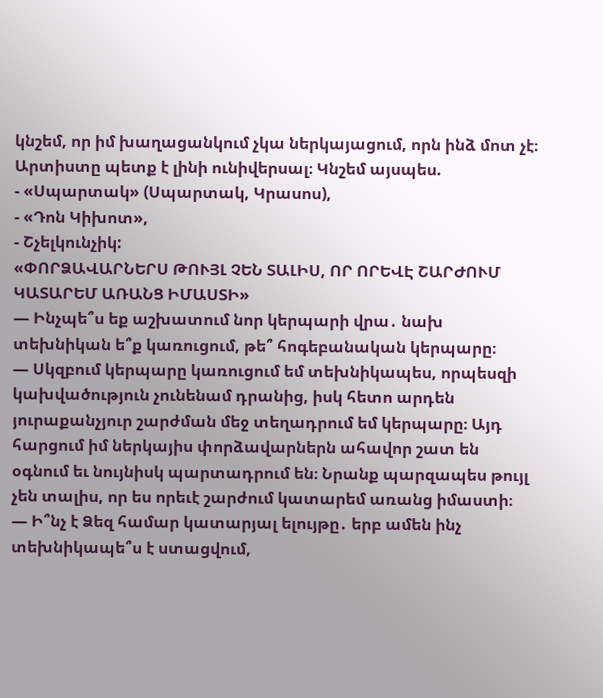կնշեմ, որ իմ խաղացանկում չկա ներկայացում, որն ինձ մոտ չէ։ Արտիստը պետք է լինի ունիվերսալ։ Կնշեմ այսպես.
- «Սպարտակ» (Սպարտակ, Կրասոս),
- «Դոն Կիխոտ»,
- Շչելկունչիկ:
«ՓՈՐՁԱՎԱՐՆԵՐՍ ԹՈՒՅԼ ՉԵՆ ՏԱԼԻՍ, ՈՐ ՈՐԵՎԷ ՇԱՐԺՈՒՄ ԿԱՏԱՐԵՄ ԱՌԱՆՑ ԻՄԱՍՏԻ»
— Ինչպե՞ս եք աշխատում նոր կերպարի վրա․ նախ տեխնիկան ե՞ք կառուցում, թե՞ հոգեբանական կերպարը։
— Սկզբում կերպարը կառուցում եմ տեխնիկապես, որպեսզի կախվածություն չունենամ դրանից, իսկ հետո արդեն յուրաքանչյուր շարժման մեջ տեղադրում եմ կերպարը։ Այդ հարցում իմ ներկայիս փորձավարներն ահավոր շատ են օգնում եւ նույնիսկ պարտադրում են։ Նրանք պարզապես թույլ չեն տալիս, որ ես որեւէ շարժում կատարեմ առանց իմաստի։
— Ի՞նչ է Ձեզ համար կատարյալ ելույթը․ երբ ամեն ինչ տեխնիկապե՞ս է ստացվում,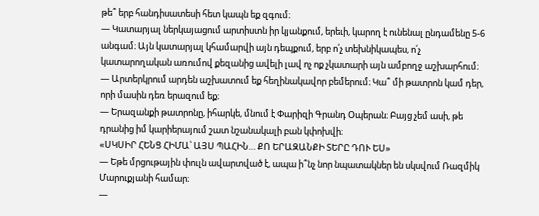թե՞ երբ հանդիսատեսի հետ կապն եք զգում։
— Կատարյալ ներկայացում արտիստն իր կյանքում, երեւի, կարող է ունենալ ընդամենը 5-6 անգամ։ Այն կատարյալ կհամարվի այն դեպքում, երբ ո՛չ տեխնիկապես, ո՛չ կատարողական առումով քեզանից ավելի լավ ոչ ոք չկատարի այն ամբողջ աշխարհում։
— Արտերկրում արդեն աշխատում եք հեղինակավոր բեմերում։ Կա՞ մի թատրոն կամ դեր, որի մասին դեռ երազում եք։
— Երազանքի թատրոնը, իհարկե, մնում է Փարիզի Գրանդ Օպերան։ Բայց չեմ ասի, թե դրանից իմ կարիերայում շատ նշանակալի բան կփոխվի։
«ՍԿՍԻՐ ՀԵՆՑ ՀԻՄԱ՝ ԱՅՍ ՊԱՀԻՆ… ՔՈ ԵՐԱԶԱՆՔԻ ՏԵՐԸ ԴՈՒ ԵՍ»
— Եթե մրցութային փուլն ավարտված է, ապա ի՞նչ նոր նպատակներ են սկսվում Ռազմիկ Մարուքյանի համար։
—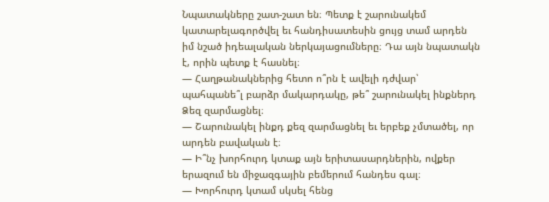Նպատակները շատ-շատ են։ Պետք է շարունակեմ կատարելագործվել եւ հանդիսատեսին ցույց տամ արդեն իմ նշած իդեալական ներկայացումները։ Դա այն նպատակն է, որին պետք է հասնել։
— Հաղթանակներից հետո ո՞րն է ավելի դժվար՝ պահպանե՞լ բարձր մակարդակը, թե՞ շարունակել ինքներդ Ձեզ զարմացնել։
— Շարունակել ինքդ քեզ զարմացնել եւ երբեք չմտածել, որ արդեն բավական է։
— Ի՞նչ խորհուրդ կտաք այն երիտասարդներին, ովքեր երազում են միջազգային բեմերում հանդես գալ։
— Խորհուրդ կտամ սկսել հենց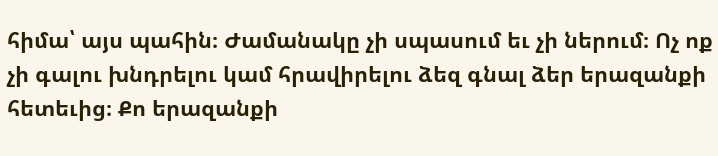հիմա՝ այս պահին։ Ժամանակը չի սպասում եւ չի ներում։ Ոչ ոք չի գալու խնդրելու կամ հրավիրելու ձեզ գնալ ձեր երազանքի հետեւից։ Քո երազանքի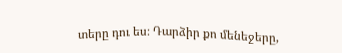տերը դու ես։ Դարձիր քո մենեջերը,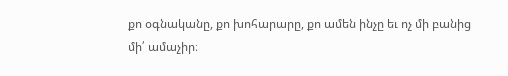քո օգնականը, քո խոհարարը, քո ամեն ինչը եւ ոչ մի բանից մի՛ ամաչիր։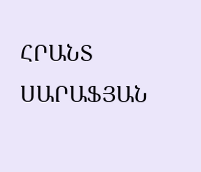ՀՐԱՆՏ ՍԱՐԱՖՅԱՆ